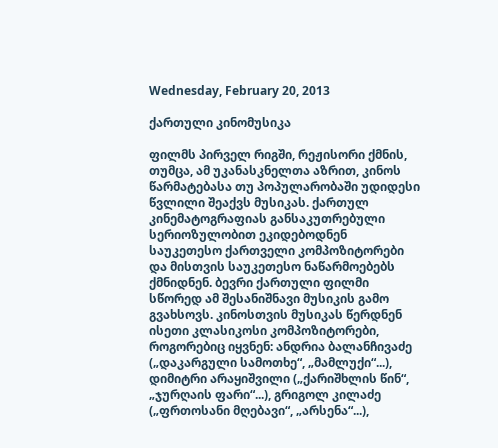Wednesday, February 20, 2013

ქართული კინომუსიკა

ფილმს პირველ რიგში, რეჟისორი ქმნის, თუმცა, ამ უკანასკნელთა აზრით, კინოს წარმატებასა თუ პოპულარობაში უდიდესი წვლილი შეაქვს მუსიკას. ქართულ კინემატოგრაფიას განსაკუთრებული სერიოზულობით ეკიდებოდნენ საუკეთესო ქართველი კომპოზიტორები  და მისთვის საუკეთესო ნაწარმოებებს ქმნიდნენ. ბევრი ქართული ფილმი სწორედ ამ შესანიშნავი მუსიკის გამო გვახსოვს. კინოსთვის მუსიკას წერდნენ ისეთი კლასიკოსი კომპოზიტორები, როგორებიც იყვნენ: ანდრია ბალანჩივაძე („დაკარგული სამოთხე“, „მამლუქი“...), დიმიტრი არაყიშვილი („ქარიშხლის წინ“, „ჯურღაის ფარი“...), გრიგოლ კილაძე („ფრთოსანი მღებავი“, „არსენა“...),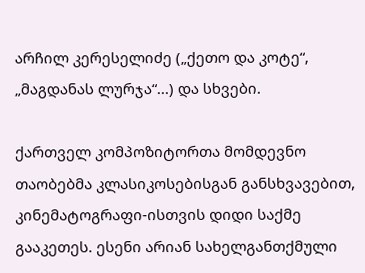არჩილ კერესელიძე („ქეთო და კოტე“, „მაგდანას ლურჯა“...) და სხვები.

ქართველ კომპოზიტორთა მომდევნო თაობებმა კლასიკოსებისგან განსხვავებით, კინემატოგრაფი-ისთვის დიდი საქმე გააკეთეს. ესენი არიან სახელგანთქმული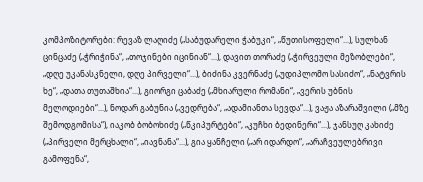კომპოზიტორები: რევაზ ლაღიძე („საბუდარელი ჭაბუკი“, „წუთისოფელი“...), სულხან ცინცაძე („ჭრიჭინა“, „თოჯინები იცინიან“...), დავით თორაძე („ჭირვეული მეზობლები“, „დღე უკანასკნელი, დღე პირველი“...), ბიძინა კვერნაძე („უდიპლომო სასიძო“, „ნატვრის ხე“, „დათა თუთაშხია“...), გიორგი ცაბაძე („მხიარული რომანი“, „ვერის უბნის მელოდიები“...), ნოდარ გაბუნია („ვედრება“, „ადამიანთა სევდა“...), ვაჟა აზარაშვილი („მზე შემოდგომისა“), იაკობ ბობოხიძე („წკიპურტები“, „კუჩხი ბედინერი“...), ჯანსუღ კახიძე („პირველი მერცხალი“, „იავნანა“...), გია ყანჩელი („არ იდარდო“, „არაჩვეულებრივი გამოფენა“,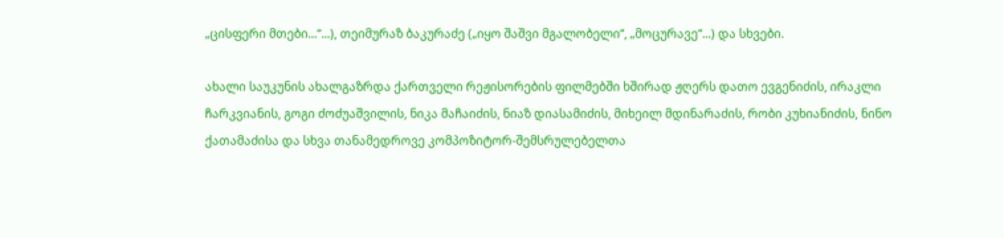„ცისფერი მთები...“...), თეიმურაზ ბაკურაძე („იყო შაშვი მგალობელი“, „მოცურავე“...) და სხვები.

ახალი საუკუნის ახალგაზრდა ქართველი რეჟისორების ფილმებში ხშირად ჟღერს დათო ევგენიძის, ირაკლი ჩარკვიანის, გოგი ძოძუაშვილის, ნიკა მაჩაიძის, ნიაზ დიასამიძის, მიხეილ მდინარაძის, რობი კუხიანიძის, ნინო ქათამაძისა და სხვა თანამედროვე კომპოზიტორ-შემსრულებელთა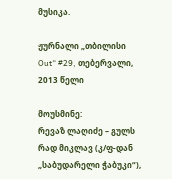მუსიკა.

ჟურნალი „თბილისი Out“ #29, თებერვალი, 2013 წელი

მოუსმინე:
რევაზ ლაღიძე – გულს რად მიკლავ (კ/ფ-დან „საბუდარელი ჭაბუკი“),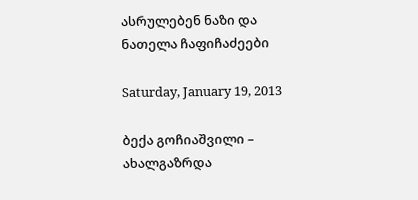ასრულებენ ნაზი და ნათელა ჩაფიჩაძეები

Saturday, January 19, 2013

ბექა გოჩიაშვილი – ახალგაზრდა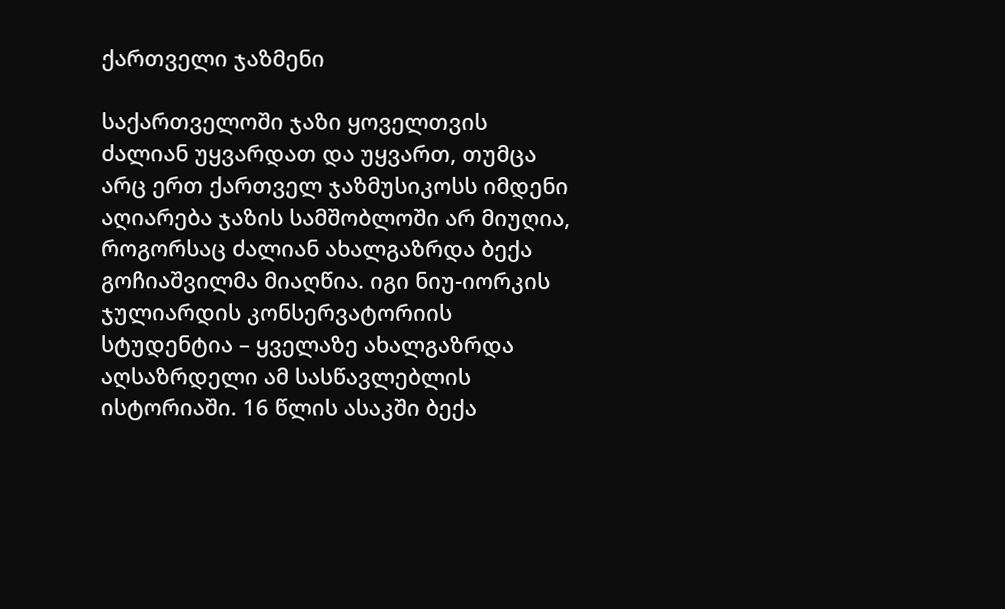ქართველი ჯაზმენი

საქართველოში ჯაზი ყოველთვის ძალიან უყვარდათ და უყვართ, თუმცა არც ერთ ქართველ ჯაზმუსიკოსს იმდენი აღიარება ჯაზის სამშობლოში არ მიუღია, როგორსაც ძალიან ახალგაზრდა ბექა გოჩიაშვილმა მიაღწია. იგი ნიუ-იორკის ჯულიარდის კონსერვატორიის სტუდენტია – ყველაზე ახალგაზრდა აღსაზრდელი ამ სასწავლებლის ისტორიაში. 16 წლის ასაკში ბექა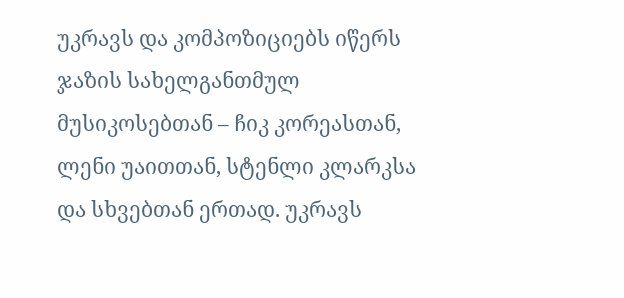უკრავს და კომპოზიციებს იწერს ჯაზის სახელგანთმულ მუსიკოსებთან – ჩიკ კორეასთან, ლენი უაითთან, სტენლი კლარკსა და სხვებთან ერთად. უკრავს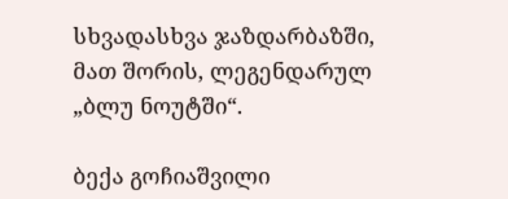სხვადასხვა ჯაზდარბაზში, მათ შორის, ლეგენდარულ „ბლუ ნოუტში“.

ბექა გოჩიაშვილი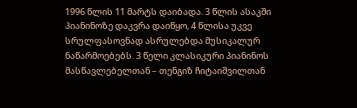1996 წლის 11 მარტს დაიბადა. 3 წლის ასაკში პიანინოზე დაკვრა დაიწყო, 4 წლისა უკვე სრულფასოვნად ასრულებდა მუსიკალურ ნაწარმოებებს. 3 წელი კლასიკური პიანინოს მასწავლებელთან – თენგიზ ჩიტაიშვილთან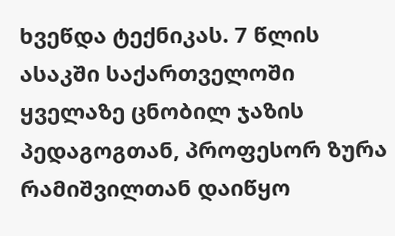ხვეწდა ტექნიკას. 7 წლის ასაკში საქართველოში ყველაზე ცნობილ ჯაზის პედაგოგთან, პროფესორ ზურა რამიშვილთან დაიწყო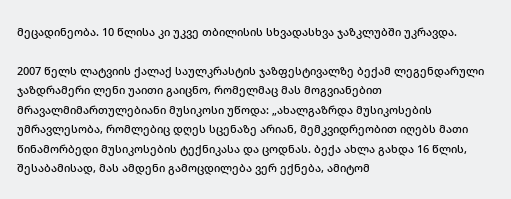მეცადინეობა. 10 წლისა კი უკვე თბილისის სხვადასხვა ჯაზკლუბში უკრავდა.

2007 წელს ლატვიის ქალაქ საულკრასტის ჯაზფესტივალზე ბექამ ლეგენდარული ჯაზდრამერი ლენი უაითი გაიცნო, რომელმაც მას მოგვიანებით მრავალმიმართულებიანი მუსიკოსი უწოდა: „ახალგაზრდა მუსიკოსების უმრავლესობა, რომლებიც დღეს სცენაზე არიან, მემკვიდრეობით იღებს მათი წინამორბედი მუსიკოსების ტექნიკასა და ცოდნას. ბექა ახლა გახდა 16 წლის, შესაბამისად, მას ამდენი გამოცდილება ვერ ექნება, ამიტომ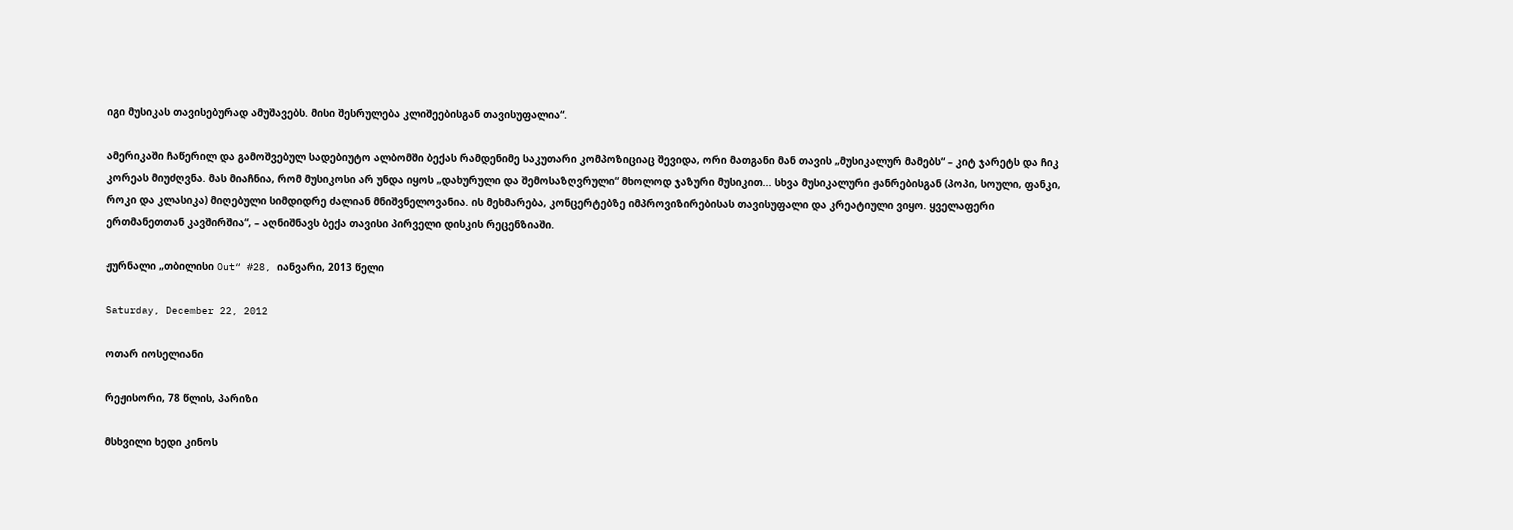იგი მუსიკას თავისებურად ამუშავებს. მისი შესრულება კლიშეებისგან თავისუფალია“.

ამერიკაში ჩაწერილ და გამოშვებულ სადებიუტო ალბომში ბექას რამდენიმე საკუთარი კომპოზიციაც შევიდა, ორი მათგანი მან თავის „მუსიკალურ მამებს“ – კიტ ჯარეტს და ჩიკ კორეას მიუძღვნა. მას მიაჩნია, რომ მუსიკოსი არ უნდა იყოს „დახურული და შემოსაზღვრული“ მხოლოდ ჯაზური მუსიკით... სხვა მუსიკალური ჟანრებისგან (პოპი, სოული, ფანკი, როკი და კლასიკა) მიღებული სიმდიდრე ძალიან მნიშვნელოვანია. ის მეხმარება, კონცერტებზე იმპროვიზირებისას თავისუფალი და კრეატიული ვიყო. ყველაფერი ერთმანეთთან კავშირშია“, – აღნიშნავს ბექა თავისი პირველი დისკის რეცენზიაში.

ჟურნალი „თბილისი Out“ #28, იანვარი, 2013 წელი

Saturday, December 22, 2012

ოთარ იოსელიანი

რეჟისორი, 78 წლის, პარიზი

მსხვილი ხედი კინოს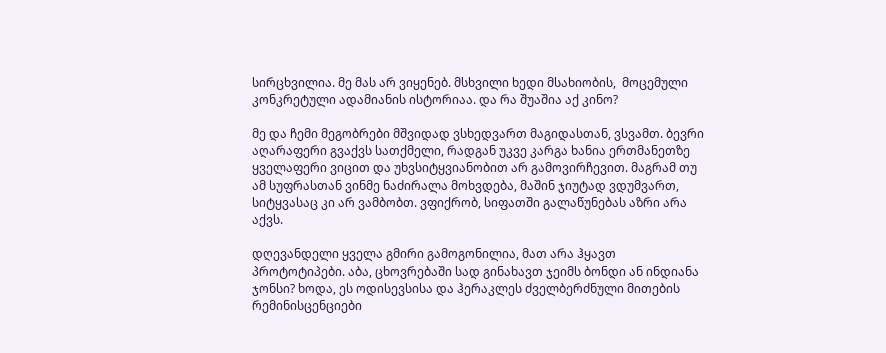სირცხვილია. მე მას არ ვიყენებ. მსხვილი ხედი მსახიობის,  მოცემული კონკრეტული ადამიანის ისტორიაა. და რა შუაშია აქ კინო?

მე და ჩემი მეგობრები მშვიდად ვსხედვართ მაგიდასთან, ვსვამთ. ბევრი აღარაფერი გვაქვს სათქმელი, რადგან უკვე კარგა ხანია ერთმანეთზე ყველაფერი ვიცით და უხვსიტყვიანობით არ გამოვირჩევით. მაგრამ თუ ამ სუფრასთან ვინმე ნაძირალა მოხვდება, მაშინ ჯიუტად ვდუმვართ, სიტყვასაც კი არ ვამბობთ. ვფიქრობ, სიფათში გალაწუნებას აზრი არა აქვს.

დღევანდელი ყველა გმირი გამოგონილია, მათ არა ჰყავთ პროტოტიპები. აბა, ცხოვრებაში სად გინახავთ ჯეიმს ბონდი ან ინდიანა ჯონსი? ხოდა, ეს ოდისევსისა და ჰერაკლეს ძველბერძნული მითების რემინისცენციები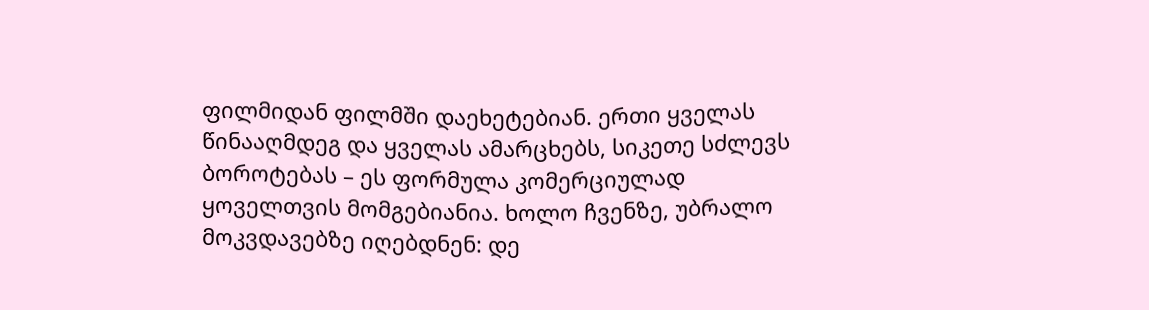ფილმიდან ფილმში დაეხეტებიან. ერთი ყველას წინააღმდეგ და ყველას ამარცხებს, სიკეთე სძლევს ბოროტებას – ეს ფორმულა კომერციულად ყოველთვის მომგებიანია. ხოლო ჩვენზე, უბრალო მოკვდავებზე იღებდნენ: დე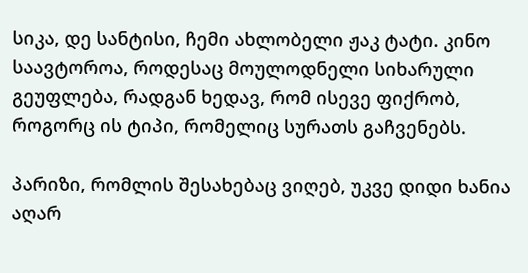სიკა, დე სანტისი, ჩემი ახლობელი ჟაკ ტატი. კინო საავტოროა, როდესაც მოულოდნელი სიხარული გეუფლება, რადგან ხედავ, რომ ისევე ფიქრობ, როგორც ის ტიპი, რომელიც სურათს გაჩვენებს.

პარიზი, რომლის შესახებაც ვიღებ, უკვე დიდი ხანია აღარ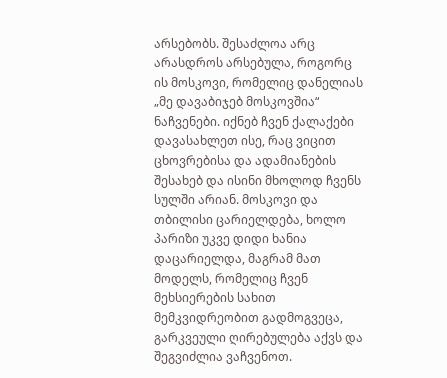არსებობს. შესაძლოა არც არასდროს არსებულა, როგორც ის მოსკოვი, რომელიც დანელიას „მე დავაბიჯებ მოსკოვშია“ ნაჩვენები. იქნებ ჩვენ ქალაქები დავასახლეთ ისე, რაც ვიცით ცხოვრებისა და ადამიანების შესახებ და ისინი მხოლოდ ჩვენს სულში არიან. მოსკოვი და თბილისი ცარიელდება, ხოლო პარიზი უკვე დიდი ხანია დაცარიელდა, მაგრამ მათ მოდელს, რომელიც ჩვენ მეხსიერების სახით მემკვიდრეობით გადმოგვეცა, გარკვეული ღირებულება აქვს და შეგვიძლია ვაჩვენოთ.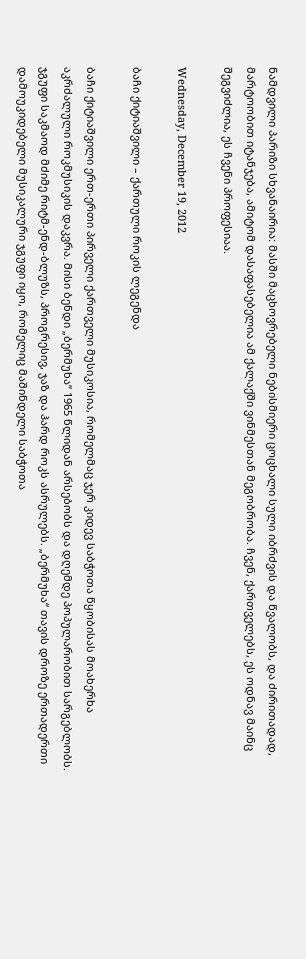ნამდვილი პარიზი სხვანაირია: მასში მაცხოვრებელი ნებისმიერი ცოცხალი სული იბრძვის და წვალობს, და ძირითადად, მარტოობით იტანჯება, ამიტომ დასაფასებელია ამ ქალაქში ვინმესთან მეგობრობა. ჩვენ, ქართველებს, ეს ოდნავ მაინც შეგვიძლია, ეს ჩვენი პროფესიაა.

Wednesday, December 19, 2012

ბაჩი ქიტიაშვილი – ქართული როკის ლეგენდა

ბაჩი ქიტიაშვილი ერთ-ერთი პირველი ქართველი მუსიკოსია, რომელმაც ჯერ კიდევ საბჭოთა წყობისას მოახერხა აკრძალული როკმუსიკის დაკვრა. მისი ბენდი „ბერმუხა“ 1965 წლიდან არსებობს და დღემდე პოპულარობით სარგებლობს. ჯგუფი საკმაოდ მძიმე რიტმ-ენდ-ბლუზს, პროგრესივ, ჯაზ და ჰარდ როკს ასრულებს. „ბერმუხა“ თავის დროზე ერთადერთი დამოუკიდებელი მუსიკალური ჯგუფი იყო, რომელიც მაშინდელი საბჭოთა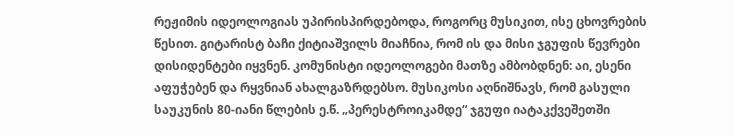რეჟიმის იდეოლოგიას უპირისპირდებოდა, როგორც მუსიკით, ისე ცხოვრების წესით. გიტარისტ ბაჩი ქიტიაშვილს მიაჩნია, რომ ის და მისი ჯგუფის წევრები დისიდენტები იყვნენ. კომუნისტი იდეოლოგები მათზე ამბობდნენ: აი, ესენი აფუჭებენ და რყვნიან ახალგაზრდებსო. მუსიკოსი აღნიშნავს, რომ გასული საუკუნის 80-იანი წლების ე.წ. „პერესტროიკამდე“ ჯგუფი იატაკქვეშეთში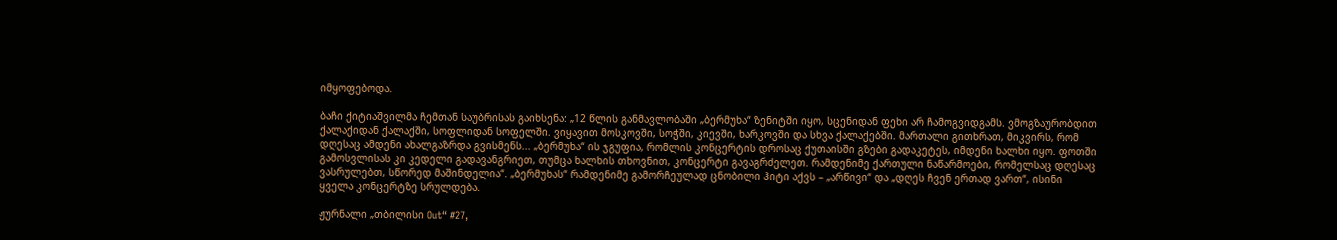იმყოფებოდა.

ბაჩი ქიტიაშვილმა ჩემთან საუბრისას გაიხსენა: „12 წლის განმავლობაში „ბერმუხა“ ზენიტში იყო, სცენიდან ფეხი არ ჩამოგვიდგამს. ვმოგზაურობდით ქალაქიდან ქალაქში, სოფლიდან სოფელში. ვიყავით მოსკოვში, სოჭში, კიევში, ხარკოვში და სხვა ქალაქებში. მართალი გითხრათ, მიკვირს, რომ დღესაც ამდენი ახალგაზრდა გვისმენს... „ბერმუხა“ ის ჯგუფია, რომლის კონცერტის დროსაც ქუთაისში გზები გადაკეტეს, იმდენი ხალხი იყო. ფოთში გამოსვლისას კი კედელი გადავანგრიეთ, თუმცა ხალხის თხოვნით, კონცერტი გავაგრძელეთ. რამდენიმე ქართული ნაწარმოები, რომელსაც დღესაც ვასრულებთ, სწორედ მაშინდელია“. „ბერმუხას“ რამდენიმე გამორჩეულად ცნობილი ჰიტი აქვს – „არწივი“ და „დღეს ჩვენ ერთად ვართ“, ისინი ყველა კონცერტზე სრულდება.

ჟურნალი „თბილისი Out“ #27,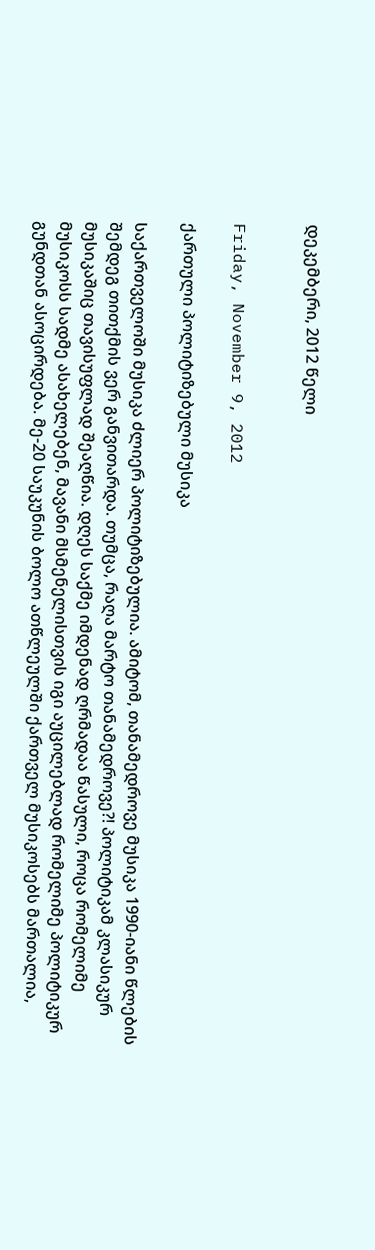დეკემბერი, 2012 წელი


Friday, November 9, 2012

ქართული პოლიტიზებული მუსიკა

საქართველოში მუსიკა ძლიერ პოლიტიზებულია. ამიტომ, თანამედროვე მუსიკა 1990-იანი წლების შემდეგ თითქმის ვერ განვითარდა. თუმცა, რაღა მარტო თანამედროვე?! პოლიტიკამ კლასიკურ მუსიკაშიც თავისუფლად შეაღწია. დღეს საქმე იმდენად ღრმადაა წასული, როცა რომელიმე მუსიკოსს სადმე ასახელებენ, მავანი მსმენელისთვის იგი აუცილებლად რომელიმე პოლიტიკურ გუნდთან ასოცირდება. მე-20 საუკუნის ბოლო ათწლეულში ქართველ მუსიკოსებს მართალია,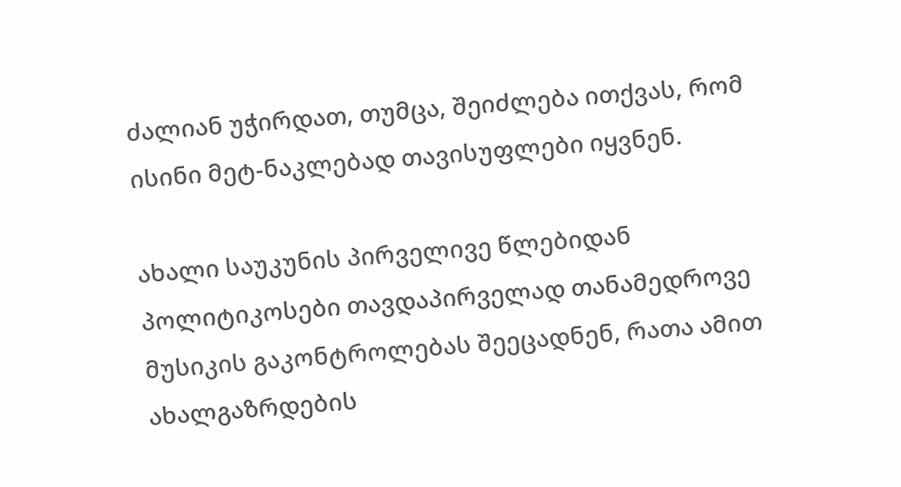ძალიან უჭირდათ, თუმცა, შეიძლება ითქვას, რომ ისინი მეტ-ნაკლებად თავისუფლები იყვნენ.

ახალი საუკუნის პირველივე წლებიდან პოლიტიკოსები თავდაპირველად თანამედროვე მუსიკის გაკონტროლებას შეეცადნენ, რათა ამით ახალგაზრდების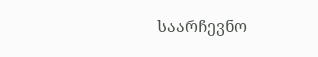საარჩევნო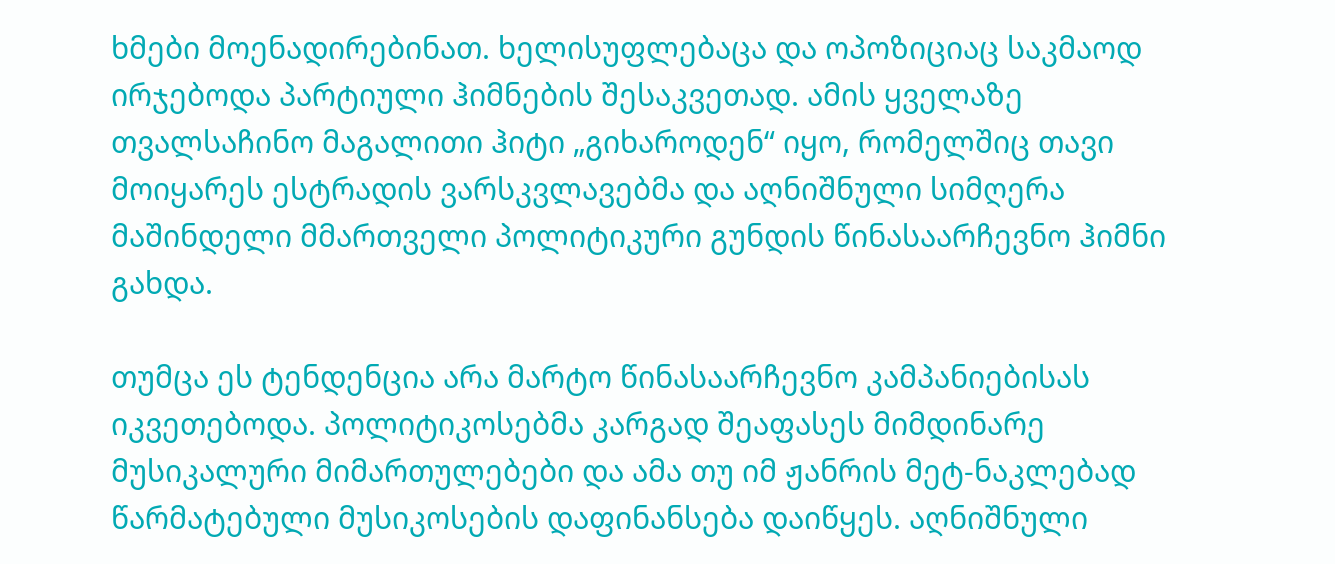ხმები მოენადირებინათ. ხელისუფლებაცა და ოპოზიციაც საკმაოდ ირჯებოდა პარტიული ჰიმნების შესაკვეთად. ამის ყველაზე თვალსაჩინო მაგალითი ჰიტი „გიხაროდენ“ იყო, რომელშიც თავი მოიყარეს ესტრადის ვარსკვლავებმა და აღნიშნული სიმღერა მაშინდელი მმართველი პოლიტიკური გუნდის წინასაარჩევნო ჰიმნი გახდა.

თუმცა ეს ტენდენცია არა მარტო წინასაარჩევნო კამპანიებისას იკვეთებოდა. პოლიტიკოსებმა კარგად შეაფასეს მიმდინარე მუსიკალური მიმართულებები და ამა თუ იმ ჟანრის მეტ-ნაკლებად წარმატებული მუსიკოსების დაფინანსება დაიწყეს. აღნიშნული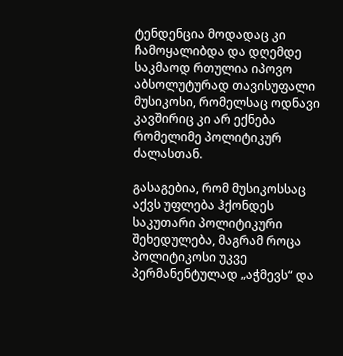ტენდენცია მოდადაც კი ჩამოყალიბდა და დღემდე საკმაოდ რთულია იპოვო აბსოლუტურად თავისუფალი მუსიკოსი, რომელსაც ოდნავი კავშირიც კი არ ექნება რომელიმე პოლიტიკურ ძალასთან.

გასაგებია, რომ მუსიკოსსაც აქვს უფლება ჰქონდეს საკუთარი პოლიტიკური შეხედულება, მაგრამ როცა პოლიტიკოსი უკვე პერმანენტულად „აჭმევს“ და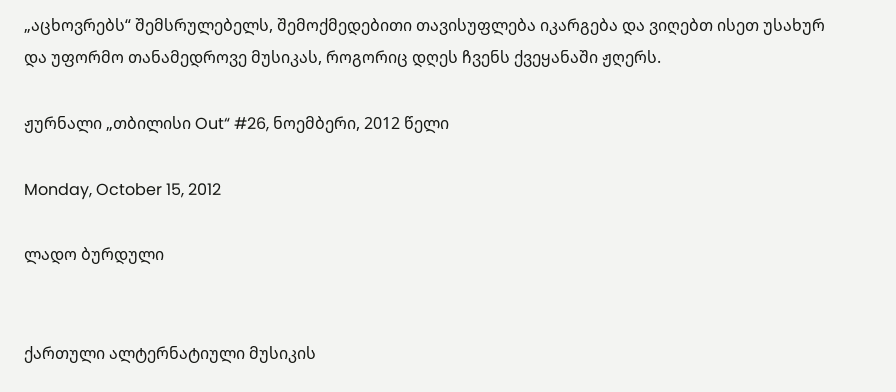„აცხოვრებს“ შემსრულებელს, შემოქმედებითი თავისუფლება იკარგება და ვიღებთ ისეთ უსახურ და უფორმო თანამედროვე მუსიკას, როგორიც დღეს ჩვენს ქვეყანაში ჟღერს.

ჟურნალი „თბილისი Out“ #26, ნოემბერი, 2012 წელი

Monday, October 15, 2012

ლადო ბურდული


ქართული ალტერნატიული მუსიკის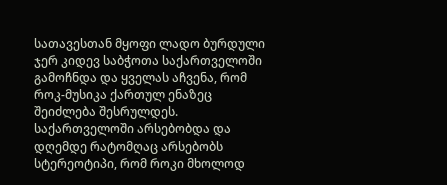სათავესთან მყოფი ლადო ბურდული ჯერ კიდევ საბჭოთა საქართველოში გამოჩნდა და ყველას აჩვენა, რომ როკ-მუსიკა ქართულ ენაზეც შეიძლება შესრულდეს. საქართველოში არსებობდა და დღემდე რატომღაც არსებობს სტერეოტიპი, რომ როკი მხოლოდ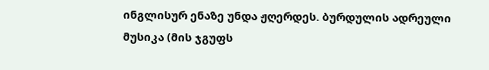ინგლისურ ენაზე უნდა ჟღერდეს. ბურდულის ადრეული მუსიკა (მის ჯგუფს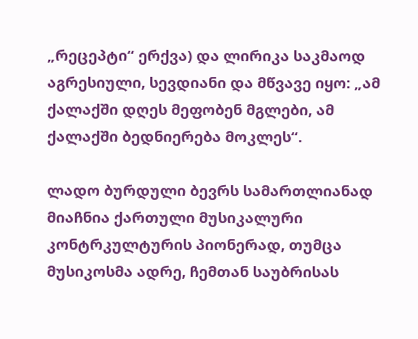„რეცეპტი“ ერქვა) და ლირიკა საკმაოდ აგრესიული, სევდიანი და მწვავე იყო: „ამ ქალაქში დღეს მეფობენ მგლები, ამ ქალაქში ბედნიერება მოკლეს“.

ლადო ბურდული ბევრს სამართლიანად მიაჩნია ქართული მუსიკალური კონტრკულტურის პიონერად, თუმცა მუსიკოსმა ადრე, ჩემთან საუბრისას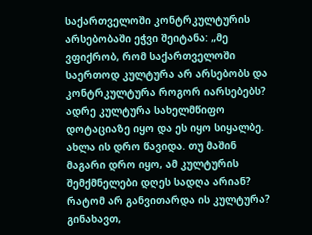საქართველოში კონტრკულტურის არსებობაში ეჭვი შეიტანა: „მე ვფიქრობ, რომ საქართველოში საერთოდ კულტურა არ არსებობს და კონტრკულტურა როგორ იარსებებს? ადრე კულტურა სახელმწიფო დოტაციაზე იყო და ეს იყო სიყალბე. ახლა ის დრო წავიდა. თუ მაშინ მაგარი დრო იყო, ამ კულტურის შემქმნელები დღეს სადღა არიან? რატომ არ განვითარდა ის კულტურა? გინახავთ,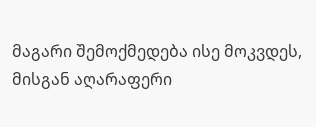მაგარი შემოქმედება ისე მოკვდეს, მისგან აღარაფერი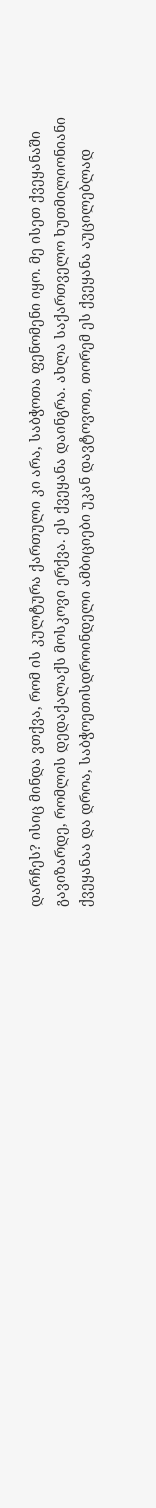დარჩეს? ისიც მინდა ვთქვა, რომ ის კულტურა ქართული კი არა, საბჭოთა ფენომენი იყო. მე ისეთ ქვეყანაში გავიზარდე, რომლის დედაქალაქს მოსკოვი ერქვა. ეს ქვეყანა დაინგრა. ახლა საქართველო ხუთმილიონიანი ქვეყანაა და დროა, საბჭოეთისდროინდელი ამბიციები უკან დავტოვოთ, თორემ ეს ქვეყანა აუცილებლად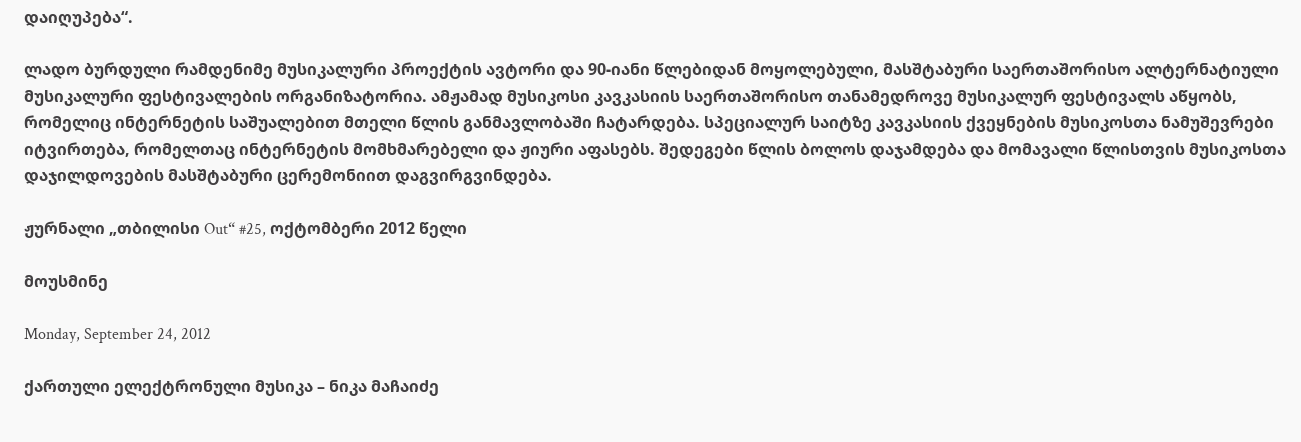დაიღუპება“.

ლადო ბურდული რამდენიმე მუსიკალური პროექტის ავტორი და 90-იანი წლებიდან მოყოლებული, მასშტაბური საერთაშორისო ალტერნატიული მუსიკალური ფესტივალების ორგანიზატორია. ამჟამად მუსიკოსი კავკასიის საერთაშორისო თანამედროვე მუსიკალურ ფესტივალს აწყობს, რომელიც ინტერნეტის საშუალებით მთელი წლის განმავლობაში ჩატარდება. სპეციალურ საიტზე კავკასიის ქვეყნების მუსიკოსთა ნამუშევრები იტვირთება, რომელთაც ინტერნეტის მომხმარებელი და ჟიური აფასებს. შედეგები წლის ბოლოს დაჯამდება და მომავალი წლისთვის მუსიკოსთა დაჯილდოვების მასშტაბური ცერემონიით დაგვირგვინდება.

ჟურნალი „თბილისი Out“ #25, ოქტომბერი 2012 წელი

მოუსმინე

Monday, September 24, 2012

ქართული ელექტრონული მუსიკა – ნიკა მაჩაიძე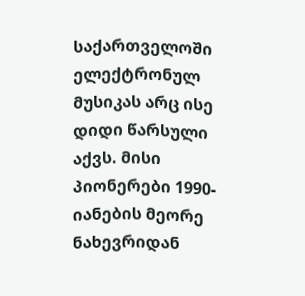საქართველოში ელექტრონულ მუსიკას არც ისე დიდი წარსული აქვს. მისი პიონერები 1990-იანების მეორე ნახევრიდან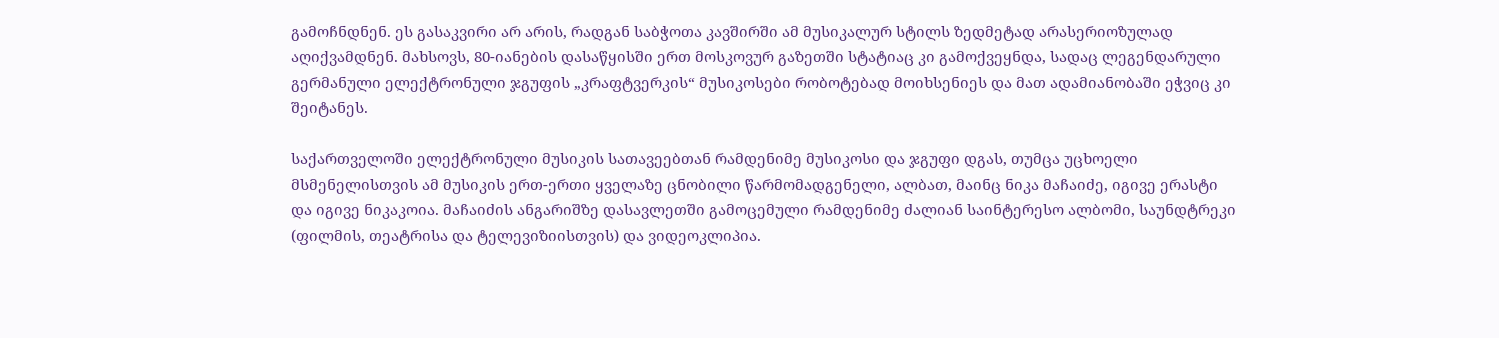გამოჩნდნენ. ეს გასაკვირი არ არის, რადგან საბჭოთა კავშირში ამ მუსიკალურ სტილს ზედმეტად არასერიოზულად აღიქვამდნენ. მახსოვს, 80-იანების დასაწყისში ერთ მოსკოვურ გაზეთში სტატიაც კი გამოქვეყნდა, სადაც ლეგენდარული გერმანული ელექტრონული ჯგუფის „კრაფტვერკის“ მუსიკოსები რობოტებად მოიხსენიეს და მათ ადამიანობაში ეჭვიც კი შეიტანეს.

საქართველოში ელექტრონული მუსიკის სათავეებთან რამდენიმე მუსიკოსი და ჯგუფი დგას, თუმცა უცხოელი მსმენელისთვის ამ მუსიკის ერთ-ერთი ყველაზე ცნობილი წარმომადგენელი, ალბათ, მაინც ნიკა მაჩაიძე, იგივე ერასტი და იგივე ნიკაკოია. მაჩაიძის ანგარიშზე დასავლეთში გამოცემული რამდენიმე ძალიან საინტერესო ალბომი, საუნდტრეკი (ფილმის, თეატრისა და ტელევიზიისთვის) და ვიდეოკლიპია.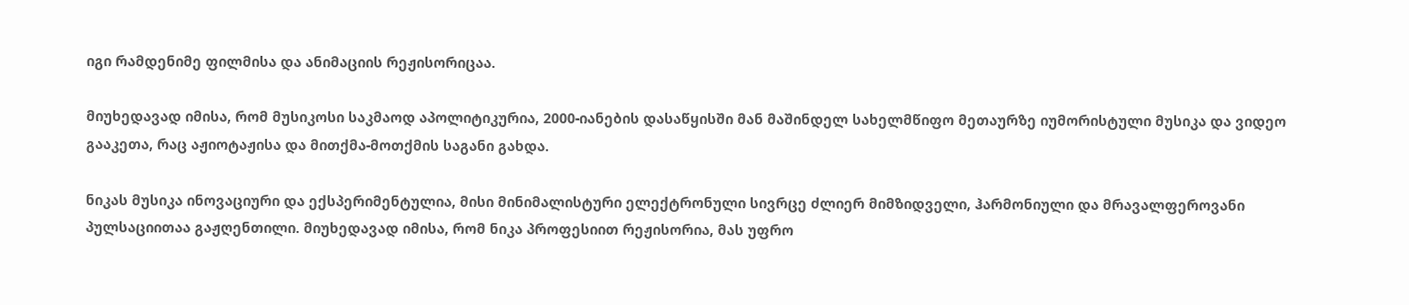იგი რამდენიმე ფილმისა და ანიმაციის რეჟისორიცაა.

მიუხედავად იმისა, რომ მუსიკოსი საკმაოდ აპოლიტიკურია, 2000-იანების დასაწყისში მან მაშინდელ სახელმწიფო მეთაურზე იუმორისტული მუსიკა და ვიდეო გააკეთა, რაც აჟიოტაჟისა და მითქმა-მოთქმის საგანი გახდა.

ნიკას მუსიკა ინოვაციური და ექსპერიმენტულია, მისი მინიმალისტური ელექტრონული სივრცე ძლიერ მიმზიდველი, ჰარმონიული და მრავალფეროვანი პულსაციითაა გაჟღენთილი. მიუხედავად იმისა, რომ ნიკა პროფესიით რეჟისორია, მას უფრო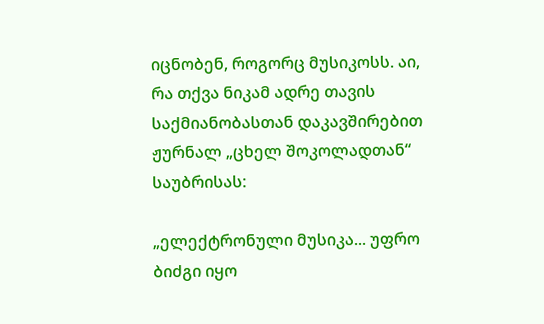იცნობენ, როგორც მუსიკოსს. აი, რა თქვა ნიკამ ადრე თავის საქმიანობასთან დაკავშირებით ჟურნალ „ცხელ შოკოლადთან“ საუბრისას:

„ელექტრონული მუსიკა... უფრო ბიძგი იყო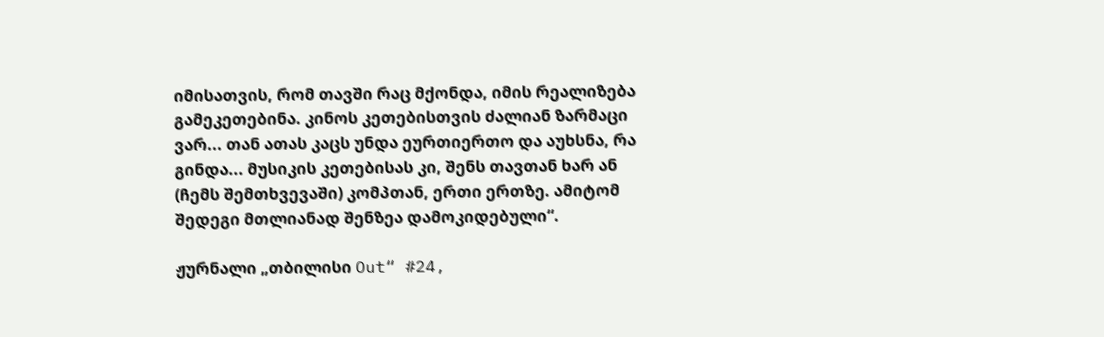იმისათვის, რომ თავში რაც მქონდა, იმის რეალიზება გამეკეთებინა. კინოს კეთებისთვის ძალიან ზარმაცი ვარ... თან ათას კაცს უნდა ეურთიერთო და აუხსნა, რა გინდა... მუსიკის კეთებისას კი, შენს თავთან ხარ ან (ჩემს შემთხვევაში) კომპთან, ერთი ერთზე. ამიტომ შედეგი მთლიანად შენზეა დამოკიდებული“.

ჟურნალი „თბილისი Out“ #24,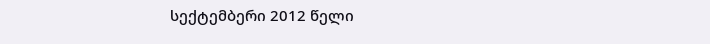სექტემბერი 2012 წელი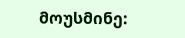მოუსმინე: